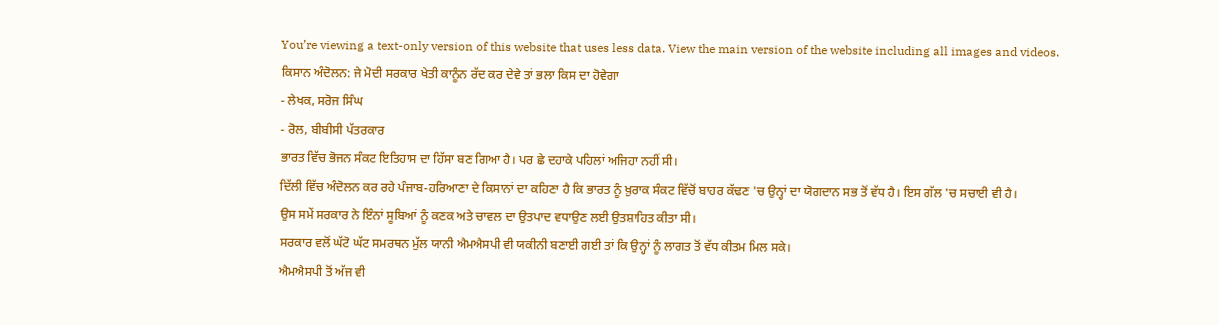You’re viewing a text-only version of this website that uses less data. View the main version of the website including all images and videos.
ਕਿਸਾਨ ਅੰਦੋਲਨ: ਜੇ ਮੋਦੀ ਸਰਕਾਰ ਖੇਤੀ ਕਾਨੂੰਨ ਰੱਦ ਕਰ ਦੇਵੇ ਤਾਂ ਭਲਾ ਕਿਸ ਦਾ ਹੋਵੇਗਾ
- ਲੇਖਕ, ਸਰੋਜ ਸਿੰਘ
- ਰੋਲ, ਬੀਬੀਸੀ ਪੱਤਰਕਾਰ
ਭਾਰਤ ਵਿੱਚ ਭੋਜਨ ਸੰਕਟ ਇਤਿਹਾਸ ਦਾ ਹਿੱਸਾ ਬਣ ਗਿਆ ਹੈ। ਪਰ ਛੇ ਦਹਾਕੇ ਪਹਿਲਾਂ ਅਜਿਹਾ ਨਹੀਂ ਸੀ।
ਦਿੱਲੀ ਵਿੱਚ ਅੰਦੋਲਨ ਕਰ ਰਹੇ ਪੰਜਾਬ-ਹਰਿਆਣਾ ਦੇ ਕਿਸਾਨਾਂ ਦਾ ਕਹਿਣਾ ਹੈ ਕਿ ਭਾਰਤ ਨੂੰ ਖ਼ੁਰਾਕ ਸੰਕਟ ਵਿੱਚੋਂ ਬਾਹਰ ਕੱਢਣ 'ਚ ਉਨ੍ਹਾਂ ਦਾ ਯੋਗਦਾਨ ਸਭ ਤੋਂ ਵੱਧ ਹੈ। ਇਸ ਗੱਲ 'ਚ ਸਚਾਈ ਵੀ ਹੈ।
ਉਸ ਸਮੇਂ ਸਰਕਾਰ ਨੇ ਇੰਨਾਂ ਸੂਬਿਆਂ ਨੂੰ ਕਣਕ ਅਤੇ ਚਾਵਲ ਦਾ ਉਤਪਾਦ ਵਧਾਉਣ ਲਈ ਉਤਸ਼ਾਹਿਤ ਕੀਤਾ ਸੀ।
ਸਰਕਾਰ ਵਲੋਂ ਘੱਟੋ ਘੱਟ ਸਮਰਥਨ ਮੁੱਲ ਯਾਨੀ ਐਮਐਸਪੀ ਵੀ ਯਕੀਨੀ ਬਣਾਈ ਗਈ ਤਾਂ ਕਿ ਉਨ੍ਹਾਂ ਨੂੰ ਲਾਗਤ ਤੋਂ ਵੱਧ ਕੀਤਮ ਮਿਲ ਸਕੇ।
ਐਮਐਸਪੀ ਤੋਂ ਅੱਜ ਵੀ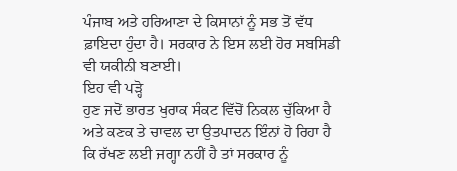ਪੰਜਾਬ ਅਤੇ ਹਰਿਆਣਾ ਦੇ ਕਿਸਾਨਾਂ ਨੂੰ ਸਭ ਤੋਂ ਵੱਧ ਫ਼ਾਇਦਾ ਹੁੰਦਾ ਹੈ। ਸਰਕਾਰ ਨੇ ਇਸ ਲਈ ਹੋਰ ਸਬਸਿਡੀ ਵੀ ਯਕੀਨੀ ਬਣਾਈ।
ਇਹ ਵੀ ਪੜ੍ਹੋ
ਹੁਣ ਜਦੋਂ ਭਾਰਤ ਖੁਰਾਕ ਸੰਕਟ ਵਿੱਚੋਂ ਨਿਕਲ ਚੁੱਕਿਆ ਹੈ ਅਤੇ ਕਣਕ ਤੇ ਚਾਵਲ ਦਾ ਉਤਪਾਦਨ ਇੰਨਾਂ ਹੋ ਰਿਹਾ ਹੈ ਕਿ ਰੱਖਣ ਲਈ ਜਗ੍ਹਾ ਨਹੀਂ ਹੈ ਤਾਂ ਸਰਕਾਰ ਨੂੰ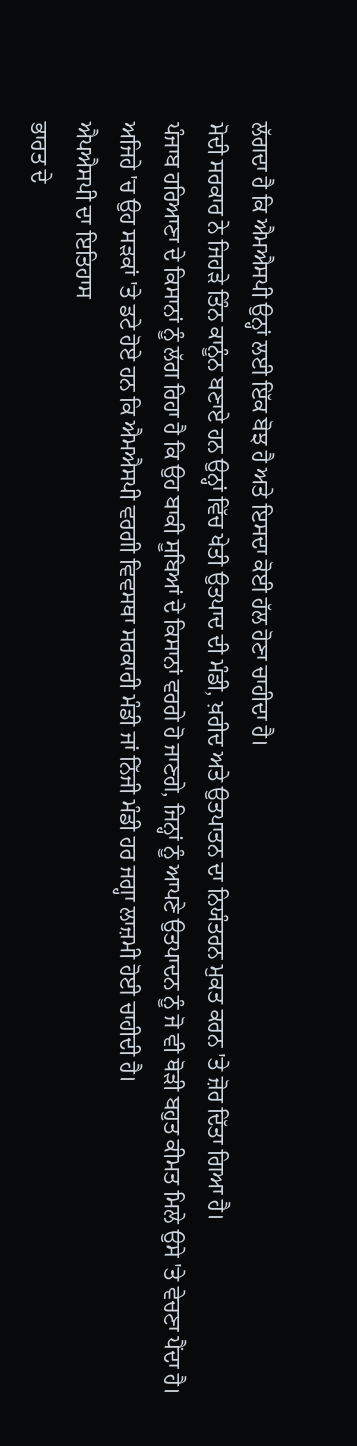ਲੱਗਦਾ ਹੈ ਕਿ ਐਮਐਸਪੀ ਉਨ੍ਹਾਂ ਲਈ ਇੱਕ ਬੋਝ ਹੈ ਅਤੇ ਇਸਦਾ ਕੋਈ ਹੱਲ ਹੋਣਾ ਚਾਹੀਦਾ ਹੈ।
ਮੋਦੀ ਸਰਕਾਰ ਨੇ ਜਿਹੜੇ ਤਿੰਨ ਕਾਨੂੰਨ ਬਣਾਏ ਹਨ ਉਨ੍ਹਾਂ ਵਿੱਚ ਖੇਤੀ ਉਤਪਾਦ ਦੀ ਮੰਡੀ, ਖ਼ਰੀਦ ਅਤੇ ਉਤਪਾਤਨ ਦਾ ਨਿਯੰਤਰਨ ਮੁਕਤ ਕਰਨ 'ਤੇ ਜ਼ੋਰ ਦਿੱਤਾ ਗਿਆ ਹੈ।
ਪੰਜਾਬ ਹਰਿਆਣਾ ਦੇ ਕਿਸਾਨਾਂ ਨੂੰ ਲੱਗ ਰਿਹਾ ਹੈ ਕਿ ਉਹ ਬਾਕੀ ਸੂਬਿਆਂ ਦੇ ਕਿਸਾਨਾਂ ਵਰਗੇ ਹੋ ਜਾਣਗੇ, ਜਿਨ੍ਹਾਂ ਨੂੰ ਆਪਣੇ ਉਤਪਾਦਨ ਨੂੰ ਜੋ ਵੀ ਥੋੜੀ ਬਹੁਤ ਕੀਮਤ ਮਿਲੇ ਉਸੇ 'ਤੇ ਵੇਚਣਾ ਪੈਂਦਾ ਹੈ।
ਅਜਿਹੇ 'ਚ ਉਹ ਸੜਕਾਂ 'ਤੇ ਡਟੇ ਹੋਏ ਹਨ ਕਿ ਐਮਐਸਪੀ ਵਰਗੀ ਵਿਵਸਥਾ ਸਰਕਾਰੀ ਮੰਡੀ ਜਾਂ ਨਿੱਜੀ ਮੰਡੀ ਹਰ ਜਗ੍ਹਾ ਲਾਜ਼ਮੀ ਹੋਈ ਚਾਹੀਦੀ ਹੈ।
ਐਪਐਸਪੀ ਦਾ ਇਤਿਹਾਸ
ਭਾਰਤ ਦੇ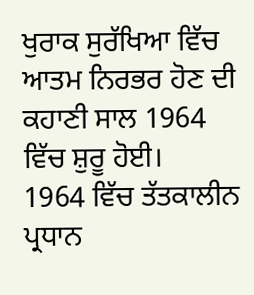ਖੁਰਾਕ ਸੁਰੱਖਿਆ ਵਿੱਚ ਆਤਮ ਨਿਰਭਰ ਹੋਣ ਦੀ ਕਹਾਣੀ ਸਾਲ 1964 ਵਿੱਚ ਸ਼ੁਰੂ ਹੋਈ।
1964 ਵਿੱਚ ਤੱਤਕਾਲੀਨ ਪ੍ਰਧਾਨ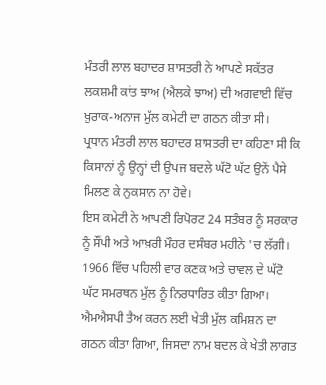ਮੰਤਰੀ ਲਾਲ ਬਹਾਦਰ ਸ਼ਾਸਤਰੀ ਨੇ ਆਪਣੇ ਸਕੱਤਰ ਲਕਸ਼ਮੀ ਕਾਂਤ ਝਾਅ (ਐਲਕੇ ਝਾਅ) ਦੀ ਅਗਵਾਈ ਵਿੱਚ ਖ਼ੁਰਾਕ-ਅਨਾਜ ਮੁੱਲ ਕਮੇਟੀ ਦਾ ਗਠਨ ਕੀਤਾ ਸੀ।
ਪ੍ਰਧਾਨ ਮੰਤਰੀ ਲਾਲ ਬਹਾਦਰ ਸ਼ਾਸਤਰੀ ਦਾ ਕਹਿਣਾ ਸੀ ਕਿ ਕਿਸਾਨਾਂ ਨੂੰ ਉਨ੍ਹਾਂ ਦੀ ਉਪਜ ਬਦਲੇ ਘੱਟੋ ਘੱਟ ਉਨੇਂ ਪੈਸੇ ਮਿਲਣ ਕੇ ਨੁਕਸਾਨ ਨਾ ਹੋਵੇ।
ਇਸ ਕਮੇਟੀ ਨੇ ਆਪਣੀ ਰਿਪੋਰਟ 24 ਸਤੰਬਰ ਨੂੰ ਸਰਕਾਰ ਨੂੰ ਸੌਂਪੀ ਅਤੇ ਆਖ਼ਰੀ ਮੌਹਰ ਦਸੰਬਰ ਮਹੀਨੇ 'ਚ ਲੱਗੀ।
1966 ਵਿੱਚ ਪਹਿਲੀ ਵਾਰ ਕਣਕ ਅਤੇ ਚਾਵਲ ਦੇ ਘੱਟੋ ਘੱਟ ਸਮਰਥਨ ਮੁੱਲ ਨੂੰ ਨਿਰਧਾਰਿਤ ਕੀਤਾ ਗਿਆ।
ਐਮਐਸਪੀ ਤੈਅ ਕਰਨ ਲਈ ਖੇਤੀ ਮੁੱਲ ਕਮਿਸ਼ਨ ਦਾ ਗਠਨ ਕੀਤਾ ਗਿਆ, ਜਿਸਦਾ ਨਾਮ ਬਦਲ ਕੇ ਖੇਤੀ ਲਾਗਤ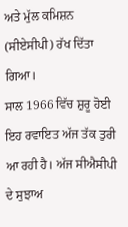ਅਤੇ ਮੁੱਲ ਕਮਿਸ਼ਨ (ਸੀਏਸੀਪੀ) ਰੱਖ ਦਿੱਤਾ ਗਿਆ।
ਸਾਲ 1966 ਵਿੱਚ ਸ਼ੁਰੂ ਹੋਈ ਇਹ ਰਵਾਇਤ ਅੱਜ ਤੱਕ ਤੁਰੀ ਆ ਰਹੀ ਹੈ। ਅੱਜ ਸੀਐਸੀਪੀ ਦੇ ਸੁਝਾਅ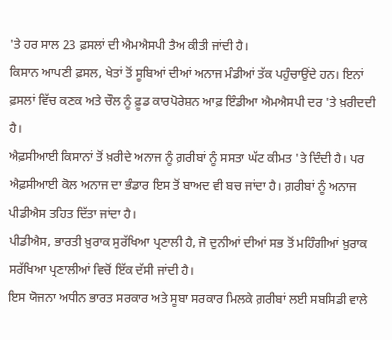'ਤੇ ਹਰ ਸਾਲ 23 ਫ਼ਸਲਾਂ ਦੀ ਐਮਐਸਪੀ ਤੈਅ ਕੀਤੀ ਜਾਂਦੀ ਹੈ।
ਕਿਸਾਨ ਆਪਣੀ ਫ਼ਸਲ, ਖੇਤਾਂ ਤੋਂ ਸੂਬਿਆਂ ਦੀਆਂ ਅਨਾਜ ਮੰਡੀਆਂ ਤੱਕ ਪਹੁੰਚਾਉਂਦੇ ਹਨ। ਇਨਾਂ ਫ਼ਸਲਾਂ ਵਿੱਚ ਕਣਕ ਅਤੇ ਚੌਲ ਨੂੰ ਫ਼ੂਡ ਕਾਰਪੋਰੇਸ਼ਨ ਆਫ਼ ਇੰਡੀਆ ਐਮਐਸਪੀ ਦਰ 'ਤੇ ਖ਼ਰੀਦਦੀ ਹੈ।
ਐਫ਼ਸੀਆਈ ਕਿਸਾਨਾਂ ਤੋਂ ਖ਼ਰੀਦੇ ਅਨਾਜ ਨੂੰ ਗ਼ਰੀਬਾਂ ਨੂੰ ਸਸਤਾ ਘੱਟ ਕੀਮਤ 'ਤੇ ਦਿੰਦੀ ਹੈ। ਪਰ ਐਫ਼ਸੀਆਈ ਕੋਲ ਅਨਾਜ ਦਾ ਭੰਡਾਰ ਇਸ ਤੋਂ ਬਾਅਦ ਵੀ ਬਚ ਜਾਂਦਾ ਹੈ। ਗ਼ਰੀਬਾਂ ਨੂੰ ਅਨਾਜ ਪੀਡੀਐਸ ਤਹਿਤ ਦਿੱਤਾ ਜਾਂਦਾ ਹੈ।
ਪੀਡੀਐਸ, ਭਾਰਤੀ ਖ਼ੁਰਾਕ ਸੁਰੱਖਿਆ ਪ੍ਰਣਾਲੀ ਹੈ, ਜੋ ਦੁਨੀਆਂ ਦੀਆਂ ਸਭ ਤੋਂ ਮਹਿੰਗੀਆਂ ਖ਼ੁਰਾਕ ਸਰੱਖਿਆ ਪ੍ਰਣਾਲੀਆਂ ਵਿਚੋਂ ਇੱਕ ਦੱਸੀ ਜਾਂਦੀ ਹੈ।
ਇਸ ਯੋਜਨਾ ਅਧੀਨ ਭਾਰਤ ਸਰਕਾਰ ਅਤੇ ਸੂਬਾ ਸਰਕਾਰ ਮਿਲਕੇ ਗ਼ਰੀਬਾਂ ਲਈ ਸਬਸਿਡੀ ਵਾਲੇ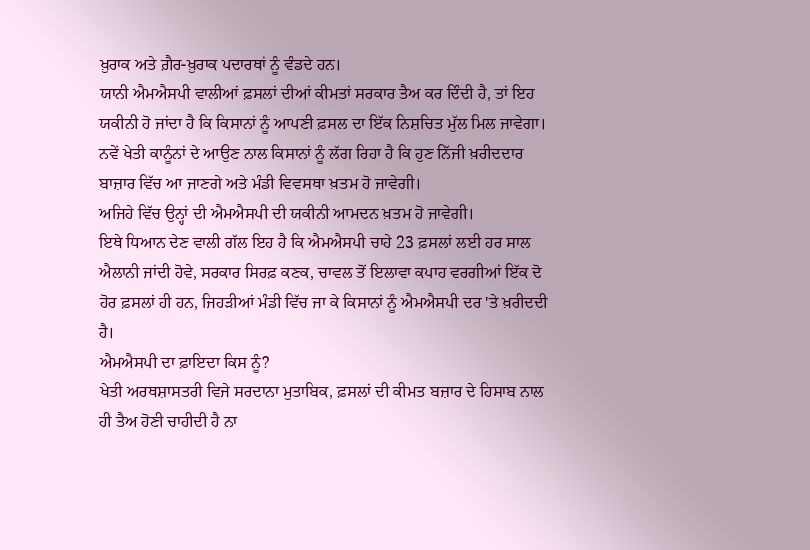ਖ਼ੁਰਾਕ ਅਤੇ ਗ਼ੈਰ-ਖ਼ੁਰਾਕ ਪਦਾਰਥਾਂ ਨੂੰ ਵੰਡਦੇ ਹਨ।
ਯਾਨੀ ਐਮਐਸਪੀ ਵਾਲੀਆਂ ਫ਼ਸਲਾਂ ਦੀਆਂ ਕੀਮਤਾਂ ਸਰਕਾਰ ਤੈਅ ਕਰ ਦਿੰਦੀ ਹੈ, ਤਾਂ ਇਹ ਯਕੀਨੀ ਹੋ ਜਾਂਦਾ ਹੈ ਕਿ ਕਿਸਾਨਾਂ ਨੂੰ ਆਪਣੀ ਫ਼ਸਲ ਦਾ ਇੱਕ ਨਿਸ਼ਚਿਤ ਮੁੱਲ ਮਿਲ ਜਾਵੇਗਾ।
ਨਵੇਂ ਖੇਤੀ ਕਾਨੂੰਨਾਂ ਦੇ ਆਉਣ ਨਾਲ ਕਿਸਾਨਾਂ ਨੂੰ ਲੱਗ ਰਿਹਾ ਹੈ ਕਿ ਹੁਣ ਨਿੱਜੀ ਖ਼ਰੀਦਦਾਰ ਬਾਜ਼ਾਰ ਵਿੱਚ ਆ ਜਾਣਗੇ ਅਤੇ ਮੰਡੀ ਵਿਵਸਥਾ ਖ਼ਤਮ ਹੋ ਜਾਵੇਗੀ।
ਅਜਿਹੇ ਵਿੱਚ ਉਨ੍ਹਾਂ ਦੀ ਐਮਐਸਪੀ ਦੀ ਯਕੀਨੀ ਆਮਦਨ ਖ਼ਤਮ ਹੋ ਜਾਵੇਗੀ।
ਇਥੇ ਧਿਆਨ ਦੇਣ ਵਾਲੀ ਗੱਲ ਇਹ ਹੈ ਕਿ ਐਮਐਸਪੀ ਚਾਹੇ 23 ਫ਼ਸਲਾਂ ਲਈ ਹਰ ਸਾਲ ਐਲਾਨੀ ਜਾਂਦੀ ਹੋਵੇ, ਸਰਕਾਰ ਸਿਰਫ਼ ਕਣਕ, ਚਾਵਲ ਤੋਂ ਇਲਾਵਾ ਕਪਾਹ ਵਰਗੀਆਂ ਇੱਕ ਦੋ ਹੋਰ ਫ਼ਸਲਾਂ ਹੀ ਹਨ, ਜਿਹੜੀਆਂ ਮੰਡੀ ਵਿੱਚ ਜਾ ਕੇ ਕਿਸਾਨਾਂ ਨੂੰ ਐਮਐਸਪੀ ਦਰ 'ਤੇ ਖ਼ਰੀਦਦੀ ਹੈ।
ਐਮਐਸਪੀ ਦਾ ਫ਼ਾਇਦਾ ਕਿਸ ਨੂੰ?
ਖੇਤੀ ਅਰਥਸ਼ਾਸਤਰੀ ਵਿਜੇ ਸਰਦਾਨਾ ਮੁਤਾਬਿਕ, ਫ਼ਸਲਾਂ ਦੀ ਕੀਮਤ ਬਜ਼ਾਰ ਦੇ ਹਿਸਾਬ ਨਾਲ ਹੀ ਤੈਅ ਹੋਣੀ ਚਾਹੀਦੀ ਹੈ ਨਾ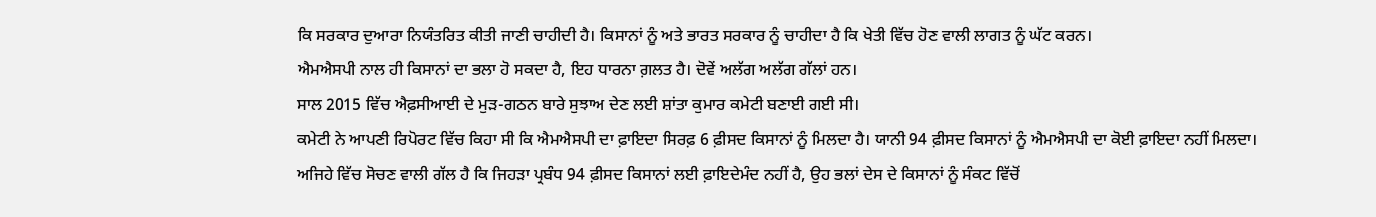ਕਿ ਸਰਕਾਰ ਦੁਆਰਾ ਨਿਯੰਤਰਿਤ ਕੀਤੀ ਜਾਣੀ ਚਾਹੀਦੀ ਹੈ। ਕਿਸਾਨਾਂ ਨੂੰ ਅਤੇ ਭਾਰਤ ਸਰਕਾਰ ਨੂੰ ਚਾਹੀਦਾ ਹੈ ਕਿ ਖੇਤੀ ਵਿੱਚ ਹੋਣ ਵਾਲੀ ਲਾਗਤ ਨੂੰ ਘੱਟ ਕਰਨ।
ਐਮਐਸਪੀ ਨਾਲ ਹੀ ਕਿਸਾਨਾਂ ਦਾ ਭਲਾ ਹੋ ਸਕਦਾ ਹੈ, ਇਹ ਧਾਰਨਾ ਗ਼ਲਤ ਹੈ। ਦੋਵੇਂ ਅਲੱਗ ਅਲੱਗ ਗੱਲਾਂ ਹਨ।
ਸਾਲ 2015 ਵਿੱਚ ਐਫ਼ਸੀਆਈ ਦੇ ਮੁੜ-ਗਠਨ ਬਾਰੇ ਸੁਝਾਅ ਦੇਣ ਲਈ ਸ਼ਾਂਤਾ ਕੁਮਾਰ ਕਮੇਟੀ ਬਣਾਈ ਗਈ ਸੀ।
ਕਮੇਟੀ ਨੇ ਆਪਣੀ ਰਿਪੋਰਟ ਵਿੱਚ ਕਿਹਾ ਸੀ ਕਿ ਐਮਐਸਪੀ ਦਾ ਫ਼ਾਇਦਾ ਸਿਰਫ਼ 6 ਫ਼ੀਸਦ ਕਿਸਾਨਾਂ ਨੂੰ ਮਿਲਦਾ ਹੈ। ਯਾਨੀ 94 ਫ਼ੀਸਦ ਕਿਸਾਨਾਂ ਨੂੰ ਐਮਐਸਪੀ ਦਾ ਕੋਈ ਫ਼ਾਇਦਾ ਨਹੀਂ ਮਿਲਦਾ।
ਅਜਿਹੇ ਵਿੱਚ ਸੋਚਣ ਵਾਲੀ ਗੱਲ ਹੈ ਕਿ ਜਿਹੜਾ ਪ੍ਰਬੰਧ 94 ਫ਼ੀਸਦ ਕਿਸਾਨਾਂ ਲਈ ਫ਼ਾਇਦੇਮੰਦ ਨਹੀਂ ਹੈ, ਉਹ ਭਲਾਂ ਦੇਸ ਦੇ ਕਿਸਾਨਾਂ ਨੂੰ ਸੰਕਟ ਵਿੱਚੋਂ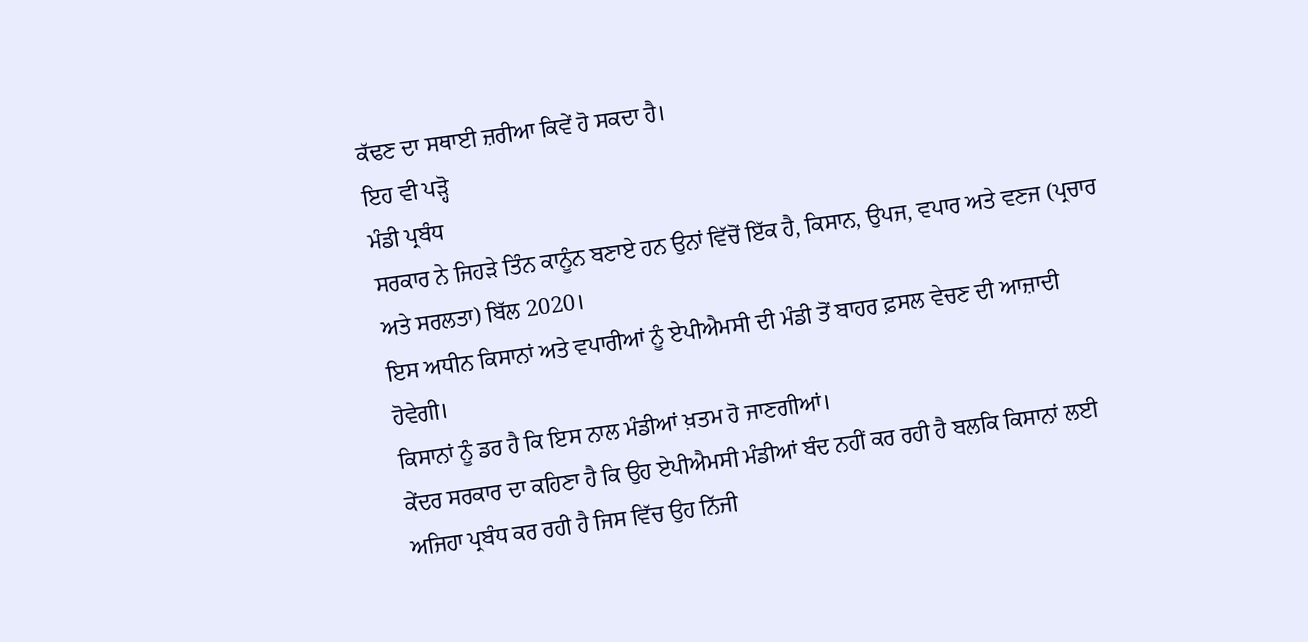ਕੱਢਣ ਦਾ ਸਥਾਈ ਜ਼ਰੀਆ ਕਿਵੇਂ ਹੋ ਸਕਦਾ ਹੈ।
ਇਹ ਵੀ ਪੜ੍ਹੋ
ਮੰਡੀ ਪ੍ਰਬੰਧ
ਸਰਕਾਰ ਨੇ ਜਿਹੜੇ ਤਿੰਨ ਕਾਨੂੰਨ ਬਣਾਏ ਹਨ ਉਨਾਂ ਵਿੱਚੋਂ ਇੱਕ ਹੈ, ਕਿਸਾਨ, ਉਪਜ, ਵਪਾਰ ਅਤੇ ਵਣਜ (ਪ੍ਰਚਾਰ ਅਤੇ ਸਰਲਤਾ) ਬਿੱਲ 2020।
ਇਸ ਅਧੀਨ ਕਿਸਾਨਾਂ ਅਤੇ ਵਪਾਰੀਆਂ ਨੂੰ ਏਪੀਐਮਸੀ ਦੀ ਮੰਡੀ ਤੋਂ ਬਾਹਰ ਫ਼ਸਲ ਵੇਚਣ ਦੀ ਆਜ਼ਾਦੀ ਹੋਵੇਗੀ।
ਕਿਸਾਨਾਂ ਨੂੰ ਡਰ ਹੈ ਕਿ ਇਸ ਨਾਲ ਮੰਡੀਆਂ ਖ਼ਤਮ ਹੋ ਜਾਣਗੀਆਂ।
ਕੇਂਦਰ ਸਰਕਾਰ ਦਾ ਕਹਿਣਾ ਹੈ ਕਿ ਉਹ ਏਪੀਐਮਸੀ ਮੰਡੀਆਂ ਬੰਦ ਨਹੀਂ ਕਰ ਰਹੀ ਹੈ ਬਲਕਿ ਕਿਸਾਨਾਂ ਲਈ ਅਜਿਹਾ ਪ੍ਰਬੰਧ ਕਰ ਰਹੀ ਹੈ ਜਿਸ ਵਿੱਚ ਉਹ ਨਿੱਜੀ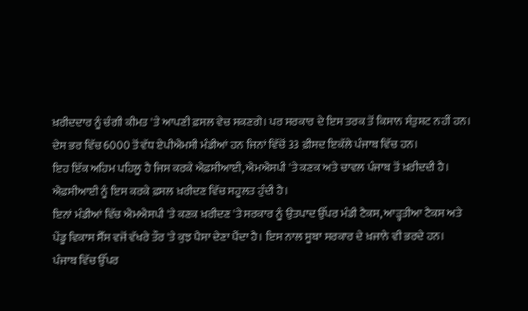ਖ਼ਰੀਦਦਾਰ ਨੂੰ ਚੰਗੀ ਕੀਮਤ 'ਤੇ ਆਪਣੀ ਫ਼ਸਲ ਵੇਚ ਸਕਣਗੇ। ਪਰ ਸਰਕਾਰ ਦੇ ਇਸ ਤਰਕ ਤੋਂ ਕਿਸਾਨ ਸੰਤੁਸ਼ਟ ਨਹੀਂ ਹਨ।
ਦੇਸ ਭਰ ਵਿੱਚ 6000 ਤੋਂ ਵੱਧ ਏਪੀਐਮਸੀ ਮੰਡੀਆਂ ਹਨ ਜਿਨਾਂ ਵਿੱਚੋਂ 33 ਫ਼ੀਸਦ ਇਕੱਲੇ ਪੰਜਾਬ ਵਿੱਚ ਹਨ।
ਇਹ ਇੱਕ ਅਹਿਮ ਪਹਿਲੂ ਹੈ ਜਿਸ ਕਰਕੇ ਐਫ਼ਸੀਆਈ, ਐਮਐਸਪੀ 'ਤੇ ਕਣਕ ਅਤੇ ਚਾਵਲ ਪੰਜਾਬ ਤੋਂ ਖ਼ਰੀਦਦੀ ਹੈ। ਐਫ਼ਸੀਆਈ ਨੂੰ ਇਸ ਕਰਕੇ ਫ਼ਸਲ ਖ਼ਰੀਦਣ ਵਿੱਚ ਸਹੂਲਤ ਹੁੰਦੀ ਹੈ।
ਇਨਾਂ ਮੰਡੀਆਂ ਵਿੱਚ ਐਮਐਸਪੀ 'ਤੇ ਕਣਕ ਖ਼ਰੀਦਣ 'ਤੇ ਸਰਕਾਰ ਨੂੰ ਉਤਪਾਦ ਉੱਪਰ ਮੰਡੀ ਟੈਕਸ, ਆੜ੍ਹਤੀਆ ਟੈਕਸ ਅਤੇ ਪੇਂਡੂ ਵਿਕਾਸ ਸੈੱਸ ਵਜੋਂ ਵੱਖਰੇ ਤੌਰ 'ਤੇ ਕੁਝ ਪੈਸਾ ਦੇਣਾ ਪੈਂਦਾ ਹੈ। ਇਸ ਨਾਲ ਸੂਬਾ ਸਰਕਾਰ ਦੇ ਖ਼ਜਾਨੇ ਵੀ ਭਰਦੇ ਹਨ।
ਪੰਜਾਬ ਵਿੱਚ ਉੱਪਰ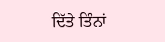ਦਿੱਤੇ ਤਿੰਨਾਂ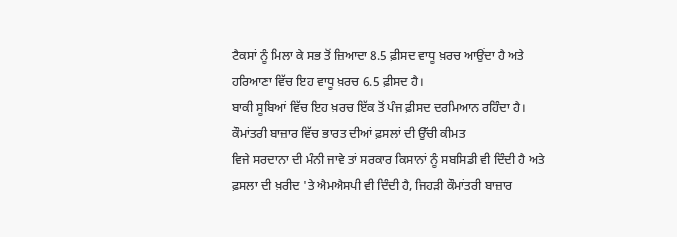ਟੈਕਸਾਂ ਨੂੰ ਮਿਲਾ ਕੇ ਸਭ ਤੋਂ ਜ਼ਿਆਦਾ 8.5 ਫ਼ੀਸਦ ਵਾਧੂ ਖ਼ਰਚ ਆਉਂਦਾ ਹੈ ਅਤੇ ਹਰਿਆਣਾ ਵਿੱਚ ਇਹ ਵਾਧੂ ਖ਼ਰਚ 6.5 ਫ਼ੀਸਦ ਹੈ।
ਬਾਕੀ ਸੂਬਿਆਂ ਵਿੱਚ ਇਹ ਖ਼ਰਚ ਇੱਕ ਤੋਂ ਪੰਜ ਫ਼ੀਸਦ ਦਰਮਿਆਨ ਰਹਿੰਦਾ ਹੈ।
ਕੌਮਾਂਤਰੀ ਬਾਜ਼ਾਰ ਵਿੱਚ ਭਾਰਤ ਦੀਆਂ ਫ਼ਸਲਾਂ ਦੀ ਉੱਚੀ ਕੀਮਤ
ਵਿਜੇ ਸਰਦਾਨਾ ਦੀ ਮੰਨੀ ਜਾਵੇ ਤਾਂ ਸਰਕਾਰ ਕਿਸਾਨਾਂ ਨੂੰ ਸਬਸਿਡੀ ਵੀ ਦਿੰਦੀ ਹੈ ਅਤੇ ਫ਼ਸਲਾ ਦੀ ਖ਼ਰੀਦ 'ਤੇ ਐਮਐਸਪੀ ਵੀ ਦਿੰਦੀ ਹੈ, ਜਿਹੜੀ ਕੌਮਾਂਤਰੀ ਬਾਜ਼ਾਰ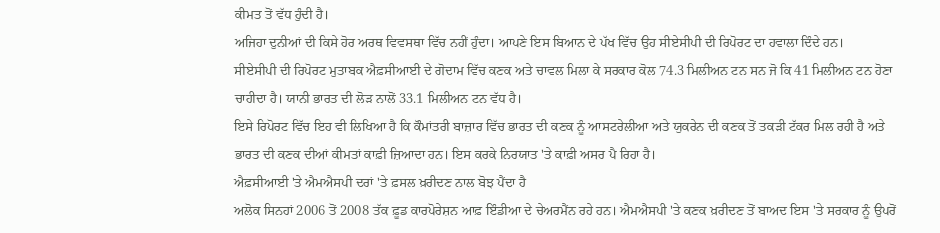ਕੀਮਤ ਤੋਂ ਵੱਧ ਹੁੰਦੀ ਹੈ।
ਅਜਿਹਾ ਦੁਨੀਆਂ ਦੀ ਕਿਸੇ ਹੋਰ ਅਰਥ ਵਿਵਸਥਾ ਵਿੱਚ ਨਹੀਂ ਹੁੰਦਾ। ਆਪਣੇ ਇਸ ਬਿਆਨ ਦੇ ਪੱਖ ਵਿੱਚ ਉਹ ਸੀਏਸੀਪੀ ਦੀ ਰਿਪੋਰਟ ਦਾ ਹਵਾਲਾ ਦਿੰਦੇ ਹਨ।
ਸੀਏਸੀਪੀ ਦੀ ਰਿਪੋਰਟ ਮੁਤਾਬਕ ਐਫ਼ਸੀਆਈ ਦੇ ਗੋਦਾਮ ਵਿੱਚ ਕਣਕ ਅਤੇ ਚਾਵਲ ਮਿਲਾ ਕੇ ਸਰਕਾਰ ਕੋਲ 74.3 ਮਿਲੀਅਨ ਟਨ ਸਨ ਜੋ ਕਿ 41 ਮਿਲੀਅਨ ਟਨ ਹੋਣਾ ਚਾਹੀਦਾ ਹੈ। ਯਾਨੀ ਭਾਰਤ ਦੀ ਲੋੜ ਨਾਲੋਂ 33.1 ਮਿਲੀਅਨ ਟਨ ਵੱਧ ਹੈ।
ਇਸੇ ਰਿਪੋਰਟ ਵਿੱਚ ਇਹ ਵੀ ਲਿਖਿਆ ਹੈ ਕਿ ਕੌਮਾਂਤਰੀ ਬਾਜ਼ਾਰ ਵਿੱਚ ਭਾਰਤ ਦੀ ਕਣਕ ਨੂੰ ਆਸਟਰੇਲੀਆ ਅਤੇ ਯੁਕਰੇਨ ਦੀ ਕਣਕ ਤੋਂ ਤਕੜੀ ਟੱਕਰ ਮਿਲ ਰਹੀ ਹੈ ਅਤੇ ਭਾਰਤ ਦੀ ਕਣਕ ਦੀਆਂ ਕੀਮਤਾਂ ਕਾਫ਼ੀ ਜ਼ਿਆਦਾ ਹਨ। ਇਸ ਕਰਕੇ ਨਿਰਯਾਤ 'ਤੇ ਕਾਫ਼ੀ ਅਸਰ ਪੈ ਰਿਹਾ ਹੈ।
ਐਫ਼ਸੀਆਈ 'ਤੇ ਐਮਐਸਪੀ ਦਰਾਂ 'ਤੇ ਫ਼ਸਲ ਖ਼ਰੀਦਣ ਨਾਲ ਬੋਝ ਪੈਂਦਾ ਹੈ
ਅਲੋਕ ਸਿਨਹਾਂ 2006 ਤੋਂ 2008 ਤੱਕ ਫ਼ੂਡ ਕਾਰਪੋਰੇਸ਼ਨ ਆਫ਼ ਇੰਡੀਆ ਦੇ ਚੇਅਰਮੈਂਨ ਰਹੇ ਹਨ। ਐਮਐਸਪੀ 'ਤੇ ਕਣਕ ਖ਼ਰੀਦਣ ਤੋਂ ਬਾਅਦ ਇਸ 'ਤੇ ਸਰਕਾਰ ਨੂੰ ਉਪਰੋਂ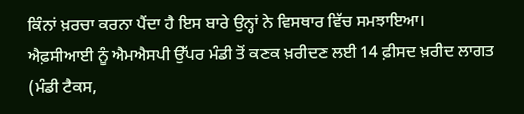ਕਿੰਨਾਂ ਖ਼ਰਚਾ ਕਰਨਾ ਪੈਂਦਾ ਹੈ ਇਸ ਬਾਰੇ ਉਨ੍ਹਾਂ ਨੇ ਵਿਸਥਾਰ ਵਿੱਚ ਸਮਝਾਇਆ।
ਐਫ਼ਸੀਆਈ ਨੂੰ ਐਮਐਸਪੀ ਉੱਪਰ ਮੰਡੀ ਤੋਂ ਕਣਕ ਖ਼ਰੀਦਣ ਲਈ 14 ਫ਼ੀਸਦ ਖ਼ਰੀਦ ਲਾਗਤ (ਮੰਡੀ ਟੈਕਸ,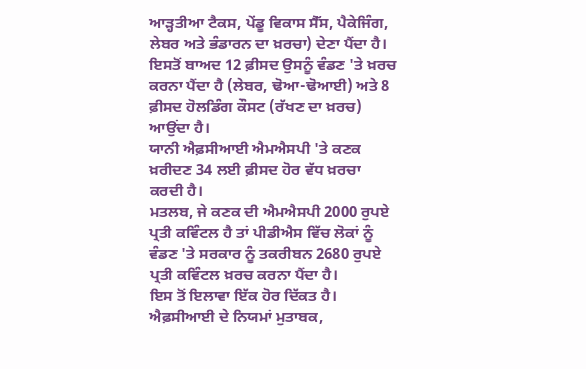ਆੜ੍ਹਤੀਆ ਟੈਕਸ, ਪੇਂਡੂ ਵਿਕਾਸ ਸੈੱਸ, ਪੈਕੇਜਿੰਗ, ਲੇਬਰ ਅਤੇ ਭੰਡਾਰਨ ਦਾ ਖ਼ਰਚਾ) ਦੇਣਾ ਪੈਂਦਾ ਹੈ।
ਇਸਤੋਂ ਬਾਅਦ 12 ਫ਼ੀਸਦ ਉਸਨੂੰ ਵੰਡਣ 'ਤੇ ਖ਼ਰਚ ਕਰਨਾ ਪੈਂਦਾ ਹੈ (ਲੇਬਰ, ਢੋਆ-ਢੋਆਈ) ਅਤੇ 8 ਫ਼ੀਸਦ ਹੋਲਡਿੰਗ ਕੌਸਟ (ਰੱਖਣ ਦਾ ਖ਼ਰਚ) ਆਉਂਦਾ ਹੈ।
ਯਾਨੀ ਐਫ਼ਸੀਆਈ ਐਮਐਸਪੀ 'ਤੇ ਕਣਕ ਖ਼ਰੀਦਣ 34 ਲਈ ਫ਼ੀਸਦ ਹੋਰ ਵੱਧ ਖ਼ਰਚਾ ਕਰਦੀ ਹੈ।
ਮਤਲਬ, ਜੇ ਕਣਕ ਦੀ ਐਮਐਸਪੀ 2000 ਰੁਪਏ ਪ੍ਰਤੀ ਕਵਿੰਟਲ ਹੈ ਤਾਂ ਪੀਡੀਐਸ ਵਿੱਚ ਲੋਕਾਂ ਨੂੰ ਵੰਡਣ 'ਤੇ ਸਰਕਾਰ ਨੂੰ ਤਕਰੀਬਨ 2680 ਰੁਪਏ ਪ੍ਰਤੀ ਕਵਿੰਟਲ ਖ਼ਰਚ ਕਰਨਾ ਪੈਂਦਾ ਹੈ।
ਇਸ ਤੋਂ ਇਲਾਵਾ ਇੱਕ ਹੋਰ ਦਿੱਕਤ ਹੈ। ਐਫ਼ਸੀਆਈ ਦੇ ਨਿਯਮਾਂ ਮੁਤਾਬਕ,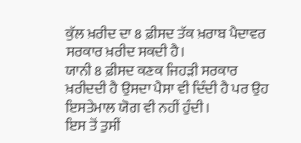ਕੁੱਲ ਖ਼ਰੀਦ ਦਾ 8 ਫ਼ੀਸਦ ਤੱਕ ਖ਼ਰਾਬ ਪੈਦਾਵਰ ਸਰਕਾਰ ਖ਼ਰੀਦ ਸਕਦੀ ਹੈ।
ਯਾਨੀ 8 ਫ਼ੀਸਦ ਕਣਕ ਜਿਹੜੀ ਸਰਕਾਰ ਖ਼ਰੀਦਦੀ ਹੈ ਉਸਦਾ ਪੈਸਾ ਵੀ ਦਿੰਦੀ ਹੈ ਪਰ ਉਹ ਇਸਤੇਮਾਲ ਯੋਗ ਵੀ ਨਹੀਂ ਹੁੰਦੀ।
ਇਸ ਤੋਂ ਤੁਸੀਂ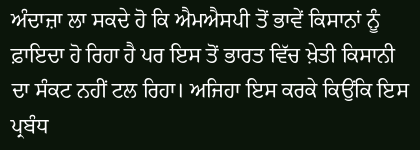ਅੰਦਾਜ਼ਾ ਲਾ ਸਕਦੇ ਹੋ ਕਿ ਐਮਐਸਪੀ ਤੋਂ ਭਾਵੇਂ ਕਿਸਾਨਾਂ ਨੂੰ ਫ਼ਾਇਦਾ ਹੋ ਰਿਹਾ ਹੈ ਪਰ ਇਸ ਤੋਂ ਭਾਰਤ ਵਿੱਚ ਖ਼ੇਤੀ ਕਿਸਾਨੀ ਦਾ ਸੰਕਟ ਨਹੀਂ ਟਲ ਰਿਹਾ। ਅਜਿਹਾ ਇਸ ਕਰਕੇ ਕਿਉਂਕਿ ਇਸ ਪ੍ਰਬੰਧ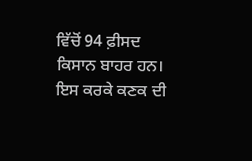ਵਿੱਚੋਂ 94 ਫ਼ੀਸਦ ਕਿਸਾਨ ਬਾਹਰ ਹਨ।
ਇਸ ਕਰਕੇ ਕਣਕ ਦੀ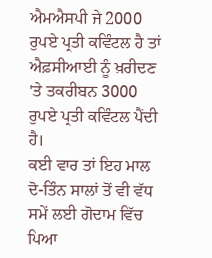ਐਮਐਸਪੀ ਜੇ 2000 ਰੁਪਏ ਪ੍ਰਤੀ ਕਵਿੰਟਲ ਹੈ ਤਾਂ ਐਫ਼ਸੀਆਈ ਨੂੰ ਖ਼ਰੀਦਣ 'ਤੇ ਤਕਰੀਬਨ 3000 ਰੁਪਏ ਪ੍ਰਤੀ ਕਵਿੰਟਲ ਪੈਂਦੀ ਹੈ।
ਕਈ ਵਾਰ ਤਾਂ ਇਹ ਮਾਲ ਦੋ-ਤਿੰਨ ਸਾਲਾਂ ਤੋਂ ਵੀ ਵੱਧ ਸਮੇਂ ਲਈ ਗੋਦਾਮ ਵਿੱਚ ਪਿਆ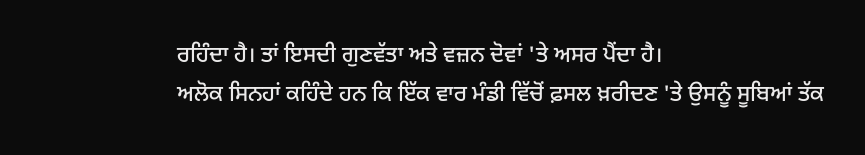ਰਹਿੰਦਾ ਹੈ। ਤਾਂ ਇਸਦੀ ਗੁਣਵੱਤਾ ਅਤੇ ਵਜ਼ਨ ਦੋਵਾਂ 'ਤੇ ਅਸਰ ਪੈਂਦਾ ਹੈ।
ਅਲੋਕ ਸਿਨਹਾਂ ਕਹਿੰਦੇ ਹਨ ਕਿ ਇੱਕ ਵਾਰ ਮੰਡੀ ਵਿੱਚੋਂ ਫ਼ਸਲ ਖ਼ਰੀਦਣ 'ਤੇ ਉਸਨੂੰ ਸੂਬਿਆਂ ਤੱਕ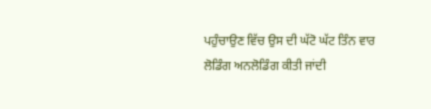ਪਹੁੰਚਾਉਣ ਵਿੱਚ ਉਸ ਦੀ ਘੱਟੋ ਘੱਟ ਤਿੰਨ ਵਾਰ ਲੋਡਿੰਗ ਅਨਲੋਡਿੰਗ ਕੀਤੀ ਜਾਂਦੀ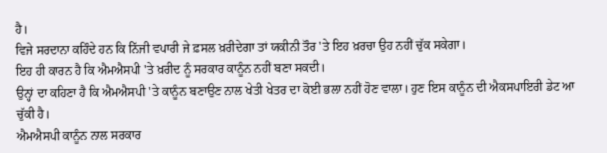ਹੈ।
ਵਿਜੇ ਸਰਦਾਨਾ ਕਹਿੰਦੇ ਹਨ ਕਿ ਨਿੱਜੀ ਵਪਾਰੀ ਜੇ ਫ਼ਸਲ ਖ਼ਰੀਦੇਗਾ ਤਾਂ ਯਕੀਨੀ ਤੌਰ 'ਤੇ ਇਹ ਖ਼ਰਚਾ ਉਹ ਨਹੀਂ ਚੁੱਕ ਸਕੇਗਾ।
ਇਹ ਹੀ ਕਾਰਨ ਹੈ ਕਿ ਐਮਐਸਪੀ 'ਤੇ ਖ਼ਰੀਦ ਨੂੰ ਸਰਕਾਰ ਕਾਨੂੰਨ ਨਹੀਂ ਬਣਾ ਸਕਦੀ।
ਉਨ੍ਹਾਂ ਦਾ ਕਹਿਣਾ ਹੈ ਕਿ ਐਮਐਸਪੀ 'ਤੇ ਕਾਨੂੰਨ ਬਣਾਉਣ ਨਾਲ ਖੇਤੀ ਖੇਤਰ ਦਾ ਕੋਈ ਭਲਾ ਨਹੀਂ ਹੋਣ ਵਾਲਾ। ਹੁਣ ਇਸ ਕਾਨੂੰਨ ਦੀ ਐਕਸਪਾਇਰੀ ਡੇਟ ਆ ਚੁੱਕੀ ਹੈ।
ਐਮਐਸਪੀ ਕਾਨੂੰਨ ਨਾਲ ਸਰਕਾਰ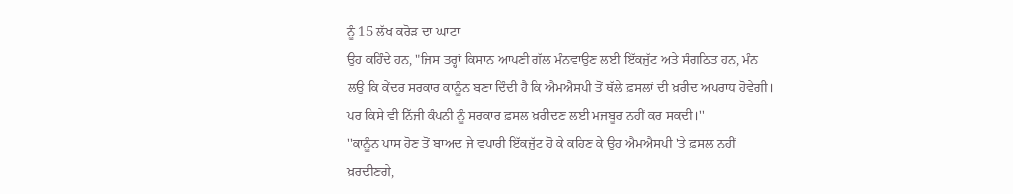ਨੂੰ 15 ਲੱਖ ਕਰੋੜ ਦਾ ਘਾਟਾ
ਉਹ ਕਹਿੰਦੇ ਹਨ, "ਜਿਸ ਤਰ੍ਹਾਂ ਕਿਸਾਨ ਆਪਣੀ ਗੱਲ ਮੰਨਵਾਉਣ ਲਈ ਇੱਕਜੁੱਟ ਅਤੇ ਸੰਗਠਿਤ ਹਨ, ਮੰਨ ਲਉ ਕਿ ਕੇਂਦਰ ਸਰਕਾਰ ਕਾਨੂੰਨ ਬਣਾ ਦਿੰਦੀ ਹੈ ਕਿ ਐਮਐਸਪੀ ਤੋਂ ਥੱਲੇ ਫ਼ਸਲਾਂ ਦੀ ਖ਼ਰੀਦ ਅਪਰਾਧ ਹੋਵੇਗੀ। ਪਰ ਕਿਸੇ ਵੀ ਨਿੱਜੀ ਕੰਪਨੀ ਨੂੰ ਸਰਕਾਰ ਫ਼ਸਲ ਖ਼ਰੀਦਣ ਲਈ ਮਜਬੂਰ ਨਹੀਂ ਕਰ ਸਕਦੀ।''
''ਕਾਨੂੰਨ ਪਾਸ ਹੋਣ ਤੋਂ ਬਾਅਦ ਜੇ ਵਪਾਰੀ ਇੱਕਜੁੱਟ ਹੋ ਕੇ ਕਹਿਣ ਕੇ ਉਹ ਐਮਐਸਪੀ 'ਤੇ ਫ਼ਸਲ ਨਹੀਂ ਖ਼ਰਦੀਣਗੇ,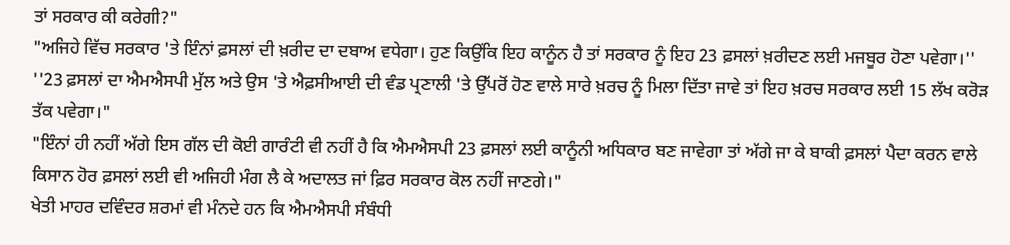ਤਾਂ ਸਰਕਾਰ ਕੀ ਕਰੇਗੀ?"
"ਅਜਿਹੇ ਵਿੱਚ ਸਰਕਾਰ 'ਤੇ ਇੰਨਾਂ ਫ਼ਸਲਾਂ ਦੀ ਖ਼ਰੀਦ ਦਾ ਦਬਾਅ ਵਧੇਗਾ। ਹੁਣ ਕਿਉਂਕਿ ਇਹ ਕਾਨੂੰਨ ਹੈ ਤਾਂ ਸਰਕਾਰ ਨੂੰ ਇਹ 23 ਫ਼ਸਲਾਂ ਖ਼ਰੀਦਣ ਲਈ ਮਜਬੂਰ ਹੋਣਾ ਪਵੇਗਾ।''
''23 ਫ਼ਸਲਾਂ ਦਾ ਐਮਐਸਪੀ ਮੁੱਲ ਅਤੇ ਉਸ 'ਤੇ ਐਫ਼ਸੀਆਈ ਦੀ ਵੰਡ ਪ੍ਰਣਾਲੀ 'ਤੇ ਉੱਪਰੋਂ ਹੋਣ ਵਾਲੇ ਸਾਰੇ ਖ਼ਰਚ ਨੂੰ ਮਿਲਾ ਦਿੱਤਾ ਜਾਵੇ ਤਾਂ ਇਹ ਖ਼ਰਚ ਸਰਕਾਰ ਲਈ 15 ਲੱਖ ਕਰੋੜ ਤੱਕ ਪਵੇਗਾ।"
"ਇੰਨਾਂ ਹੀ ਨਹੀਂ ਅੱਗੇ ਇਸ ਗੱਲ ਦੀ ਕੋਈ ਗਾਰੰਟੀ ਵੀ ਨਹੀਂ ਹੈ ਕਿ ਐਮਐਸਪੀ 23 ਫ਼ਸਲਾਂ ਲਈ ਕਾਨੂੰਨੀ ਅਧਿਕਾਰ ਬਣ ਜਾਵੇਗਾ ਤਾਂ ਅੱਗੇ ਜਾ ਕੇ ਬਾਕੀ ਫ਼ਸਲਾਂ ਪੈਦਾ ਕਰਨ ਵਾਲੇ ਕਿਸਾਨ ਹੋਰ ਫ਼ਸਲਾਂ ਲਈ ਵੀ ਅਜਿਹੀ ਮੰਗ ਲੈ ਕੇ ਅਦਾਲਤ ਜਾਂ ਫ਼ਿਰ ਸਰਕਾਰ ਕੋਲ ਨਹੀਂ ਜਾਣਗੇ।"
ਖੇਤੀ ਮਾਹਰ ਦਵਿੰਦਰ ਸ਼ਰਮਾਂ ਵੀ ਮੰਨਦੇ ਹਨ ਕਿ ਐਮਐਸਪੀ ਸੰਬੰਧੀ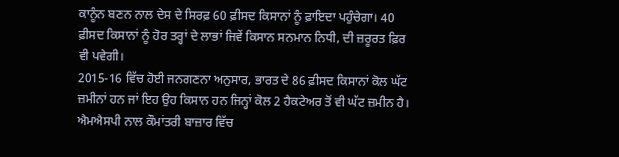ਕਾਨੂੰਨ ਬਣਨ ਨਾਲ ਦੇਸ ਦੇ ਸਿਰਫ਼ 60 ਫ਼ੀਸਦ ਕਿਸਾਨਾਂ ਨੂੰ ਫ਼ਾਇਦਾ ਪਹੁੰਚੇਗਾ। 40 ਫ਼ੀਸਦ ਕਿਸਾਨਾਂ ਨੂੰ ਹੋਰ ਤਰ੍ਹਾਂ ਦੇ ਲਾਭਾਂ ਜਿਵੇਂ ਕਿਸਾਨ ਸਨਮਾਨ ਨਿਧੀ, ਦੀ ਜ਼ਰੂਰਤ ਫ਼ਿਰ ਵੀ ਪਵੇਗੀ।
2015-16 ਵਿੱਚ ਹੋਈ ਜਨਗਣਨਾ ਅਨੁਸਾਰ, ਭਾਰਤ ਦੇ 86 ਫ਼ੀਸਦ ਕਿਸਾਨਾਂ ਕੋਲ ਘੱਟ ਜ਼ਮੀਨਾਂ ਹਨ ਜਾਂ ਇਹ ਉਹ ਕਿਸਾਨ ਹਨ ਜਿਨ੍ਹਾਂ ਕੋਲ 2 ਹੈਕਟੇਅਰ ਤੋਂ ਵੀ ਘੱਟ ਜ਼ਮੀਨ ਹੈ।
ਐਮਐਸਪੀ ਨਾਲ ਕੌਮਾਂਤਰੀ ਬਾਜ਼ਾਰ ਵਿੱਚ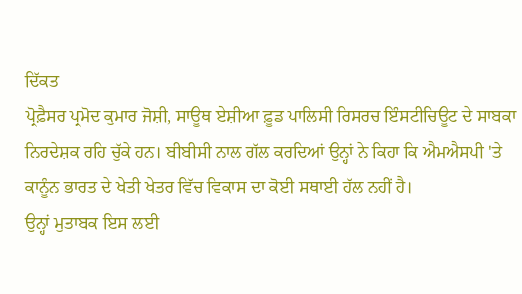ਦਿੱਕਤ
ਪ੍ਰੋਫ਼ੈਸਰ ਪ੍ਰਮੋਦ ਕੁਮਾਰ ਜੋਸ਼ੀ, ਸਾਊਥ ਏਸ਼ੀਆ ਫ਼ੂਡ ਪਾਲਿਸੀ ਰਿਸਰਚ ਇੰਸਟੀਚਿਊਟ ਦੇ ਸਾਬਕਾ ਨਿਰਦੇਸ਼ਕ ਰਹਿ ਚੁੱਕੇ ਹਨ। ਬੀਬੀਸੀ ਨਾਲ ਗੱਲ ਕਰਦਿਆਂ ਉਨ੍ਹਾਂ ਨੇ ਕਿਹਾ ਕਿ ਐਮਐਸਪੀ 'ਤੇ ਕਾਨੂੰਨ ਭਾਰਤ ਦੇ ਖੇਤੀ ਖੇਤਰ ਵਿੱਚ ਵਿਕਾਸ ਦਾ ਕੋਈ ਸਥਾਈ ਹੱਲ ਨਹੀਂ ਹੈ।
ਉਨ੍ਹਾਂ ਮੁਤਾਬਕ ਇਸ ਲਈ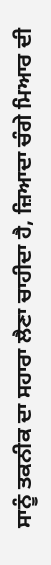ਸਾਨੂੰ ਤਕਨੀਕ ਦਾ ਸਹਾਰਾ ਲੈਣਾ ਚਾਹੀਦਾ ਹੈ, ਜ਼ਿਆਦਾ ਚੰਗੇ ਮਿਆਰ ਦੀ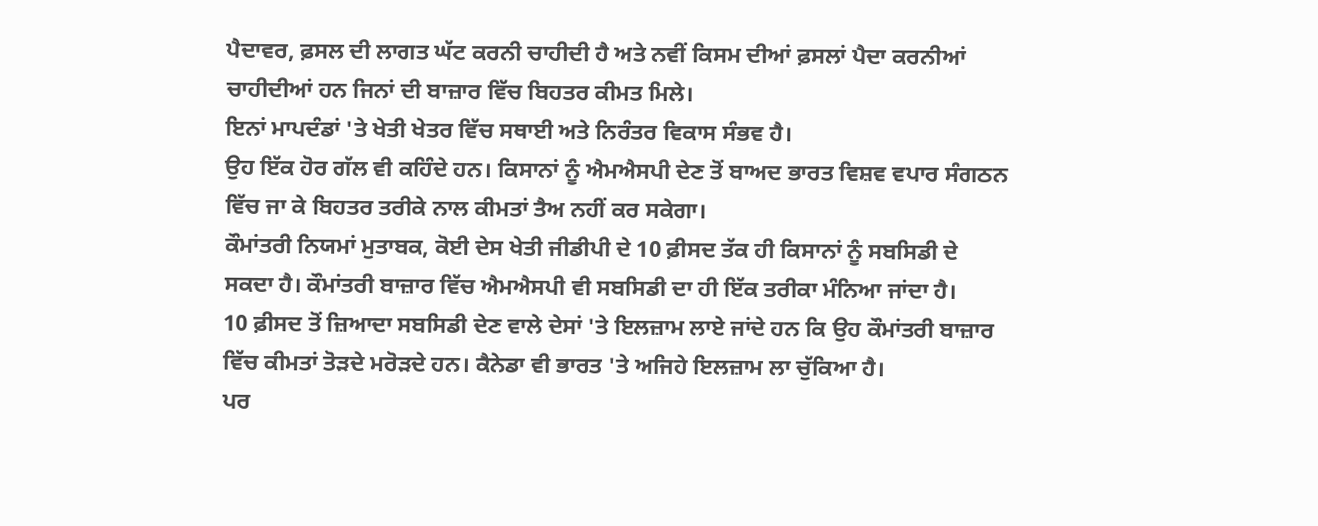ਪੈਦਾਵਰ, ਫ਼ਸਲ ਦੀ ਲਾਗਤ ਘੱਟ ਕਰਨੀ ਚਾਹੀਦੀ ਹੈ ਅਤੇ ਨਵੀਂ ਕਿਸਮ ਦੀਆਂ ਫ਼ਸਲਾਂ ਪੈਦਾ ਕਰਨੀਆਂ ਚਾਹੀਦੀਆਂ ਹਨ ਜਿਨਾਂ ਦੀ ਬਾਜ਼ਾਰ ਵਿੱਚ ਬਿਹਤਰ ਕੀਮਤ ਮਿਲੇ।
ਇਨਾਂ ਮਾਪਦੰਡਾਂ 'ਤੇ ਖੇਤੀ ਖੇਤਰ ਵਿੱਚ ਸਥਾਈ ਅਤੇ ਨਿਰੰਤਰ ਵਿਕਾਸ ਸੰਭਵ ਹੈ।
ਉਹ ਇੱਕ ਹੋਰ ਗੱਲ ਵੀ ਕਹਿੰਦੇ ਹਨ। ਕਿਸਾਨਾਂ ਨੂੰ ਐਮਐਸਪੀ ਦੇਣ ਤੋਂ ਬਾਅਦ ਭਾਰਤ ਵਿਸ਼ਵ ਵਪਾਰ ਸੰਗਠਨ ਵਿੱਚ ਜਾ ਕੇ ਬਿਹਤਰ ਤਰੀਕੇ ਨਾਲ ਕੀਮਤਾਂ ਤੈਅ ਨਹੀਂ ਕਰ ਸਕੇਗਾ।
ਕੌਮਾਂਤਰੀ ਨਿਯਮਾਂ ਮੁਤਾਬਕ, ਕੋਈ ਦੇਸ ਖੇਤੀ ਜੀਡੀਪੀ ਦੇ 10 ਫ਼ੀਸਦ ਤੱਕ ਹੀ ਕਿਸਾਨਾਂ ਨੂੰ ਸਬਸਿਡੀ ਦੇ ਸਕਦਾ ਹੈ। ਕੌਮਾਂਤਰੀ ਬਾਜ਼ਾਰ ਵਿੱਚ ਐਮਐਸਪੀ ਵੀ ਸਬਸਿਡੀ ਦਾ ਹੀ ਇੱਕ ਤਰੀਕਾ ਮੰਨਿਆ ਜਾਂਦਾ ਹੈ।
10 ਫ਼ੀਸਦ ਤੋਂ ਜ਼ਿਆਦਾ ਸਬਸਿਡੀ ਦੇਣ ਵਾਲੇ ਦੇਸਾਂ 'ਤੇ ਇਲਜ਼ਾਮ ਲਾਏ ਜਾਂਦੇ ਹਨ ਕਿ ਉਹ ਕੌਮਾਂਤਰੀ ਬਾਜ਼ਾਰ ਵਿੱਚ ਕੀਮਤਾਂ ਤੋੜਦੇ ਮਰੋੜਦੇ ਹਨ। ਕੈਨੇਡਾ ਵੀ ਭਾਰਤ 'ਤੇ ਅਜਿਹੇ ਇਲਜ਼ਾਮ ਲਾ ਚੁੱਕਿਆ ਹੈ।
ਪਰ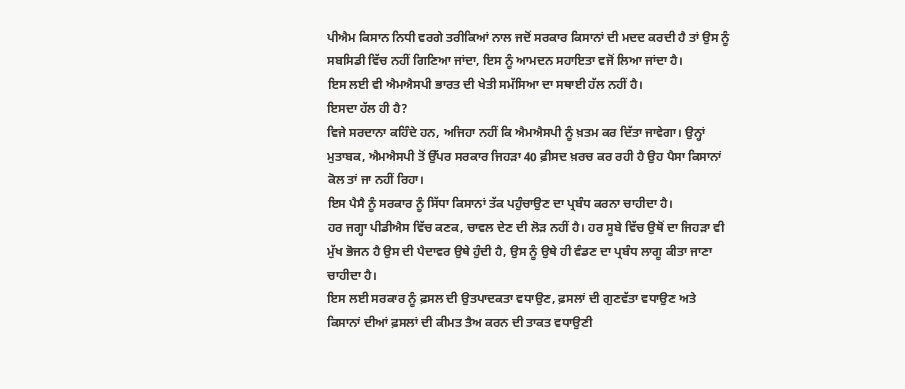ਪੀਐਮ ਕਿਸਾਨ ਨਿਧੀ ਵਰਗੇ ਤਰੀਕਿਆਂ ਨਾਲ ਜਦੋਂ ਸਰਕਾਰ ਕਿਸਾਨਾਂ ਦੀ ਮਦਦ ਕਰਦੀ ਹੈ ਤਾਂ ਉਸ ਨੂੰ ਸਬਸਿਡੀ ਵਿੱਚ ਨਹੀਂ ਗਿਣਿਆ ਜਾਂਦਾ, ਇਸ ਨੂੰ ਆਮਦਨ ਸਹਾਇਤਾ ਵਜੋਂ ਲਿਆ ਜਾਂਦਾ ਹੈ।
ਇਸ ਲਈ ਵੀ ਐਮਐਸਪੀ ਭਾਰਤ ਦੀ ਖੇਤੀ ਸਮੱਸਿਆ ਦਾ ਸਥਾਈ ਹੱਲ ਨਹੀਂ ਹੈ।
ਇਸਦਾ ਹੱਲ ਹੀ ਹੈ?
ਵਿਜੇ ਸਰਦਾਨਾ ਕਹਿੰਦੇ ਹਨ, ਅਜਿਹਾ ਨਹੀਂ ਕਿ ਐਮਐਸਪੀ ਨੂੰ ਖ਼ਤਮ ਕਰ ਦਿੱਤਾ ਜਾਵੇਗਾ। ਉਨ੍ਹਾਂ ਮੁਤਾਬਕ, ਐਮਐਸਪੀ ਤੋਂ ਉੱਪਰ ਸਰਕਾਰ ਜਿਹੜਾ 40 ਫ਼ੀਸਦ ਖ਼ਰਚ ਕਰ ਰਹੀ ਹੈ ਉਹ ਪੈਸਾ ਕਿਸਾਨਾਂ ਕੋਲ ਤਾਂ ਜਾ ਨਹੀਂ ਰਿਹਾ।
ਇਸ ਪੈਸੈ ਨੂੰ ਸਰਕਾਰ ਨੂੰ ਸਿੱਧਾ ਕਿਸਾਨਾਂ ਤੱਕ ਪਹੁੰਚਾਉਣ ਦਾ ਪ੍ਰਬੰਧ ਕਰਨਾ ਚਾਹੀਦਾ ਹੈ।
ਹਰ ਜਗ੍ਹਾ ਪੀਡੀਐਸ ਵਿੱਚ ਕਣਕ, ਚਾਵਲ ਦੇਣ ਦੀ ਲੋੜ ਨਹੀਂ ਹੈ। ਹਰ ਸੂਬੇ ਵਿੱਚ ਉਥੋਂ ਦਾ ਜਿਹੜਾ ਵੀ ਮੁੱਖ ਭੋਜਨ ਹੈ ਉਸ ਦੀ ਪੈਦਾਵਰ ਉਥੇ ਹੁੰਦੀ ਹੈ, ਉਸ ਨੂੰ ਉਥੇ ਹੀ ਵੰਡਣ ਦਾ ਪ੍ਰਬੰਧ ਲਾਗੂ ਕੀਤਾ ਜਾਣਾ ਚਾਹੀਦਾ ਹੈ।
ਇਸ ਲਈ ਸਰਕਾਰ ਨੂੰ ਫ਼ਸਲ ਦੀ ਉਤਪਾਦਕਤਾ ਵਧਾਉਣ, ਫ਼ਸਲਾਂ ਦੀ ਗੁਣਵੱਤਾ ਵਧਾਉਣ ਅਤੇ ਕਿਸਾਨਾਂ ਦੀਆਂ ਫ਼ਸਲਾਂ ਦੀ ਕੀਮਤ ਤੈਅ ਕਰਨ ਦੀ ਤਾਕਤ ਵਧਾਉਣੀ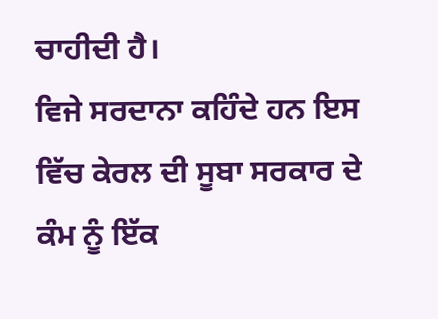ਚਾਹੀਦੀ ਹੈ।
ਵਿਜੇ ਸਰਦਾਨਾ ਕਹਿੰਦੇ ਹਨ ਇਸ ਵਿੱਚ ਕੇਰਲ ਦੀ ਸੂਬਾ ਸਰਕਾਰ ਦੇ ਕੰਮ ਨੂੰ ਇੱਕ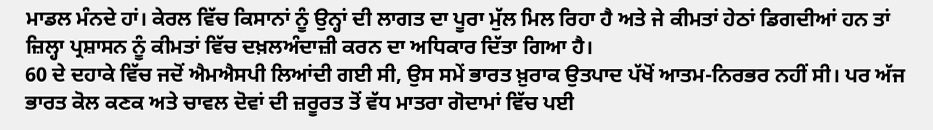ਮਾਡਲ ਮੰਨਦੇ ਹਾਂ। ਕੇਰਲ ਵਿੱਚ ਕਿਸਾਨਾਂ ਨੂੰ ਉਨ੍ਹਾਂ ਦੀ ਲਾਗਤ ਦਾ ਪੂਰਾ ਮੁੱਲ ਮਿਲ ਰਿਹਾ ਹੈ ਅਤੇ ਜੇ ਕੀਮਤਾਂ ਹੇਠਾਂ ਡਿਗਦੀਆਂ ਹਨ ਤਾਂ ਜ਼ਿਲ੍ਹਾ ਪ੍ਰਸ਼ਾਸਨ ਨੂੰ ਕੀਮਤਾਂ ਵਿੱਚ ਦਖ਼ਲਅੰਦਾਜ਼ੀ ਕਰਨ ਦਾ ਅਧਿਕਾਰ ਦਿੱਤਾ ਗਿਆ ਹੈ।
60 ਦੇ ਦਹਾਕੇ ਵਿੱਚ ਜਦੋਂ ਐਮਐਸਪੀ ਲਿਆਂਦੀ ਗਈ ਸੀ, ਉਸ ਸਮੇਂ ਭਾਰਤ ਖ਼ੁਰਾਕ ਉਤਪਾਦ ਪੱਖੋਂ ਆਤਮ-ਨਿਰਭਰ ਨਹੀਂ ਸੀ। ਪਰ ਅੱਜ ਭਾਰਤ ਕੋਲ ਕਣਕ ਅਤੇ ਚਾਵਲ ਦੋਵਾਂ ਦੀ ਜ਼ਰੂਰਤ ਤੋਂ ਵੱਧ ਮਾਤਰਾ ਗੋਦਾਮਾਂ ਵਿੱਚ ਪਈ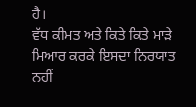ਹੈ।
ਵੱਧ ਕੀਮਤ ਅਤੇ ਕਿਤੇ ਕਿਤੇ ਮਾੜੇ ਮਿਆਰ ਕਰਕੇ ਇਸਦਾ ਨਿਰਯਾਤ ਨਹੀਂ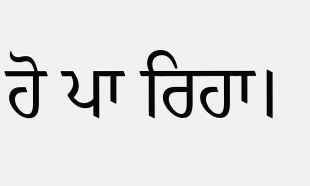ਹੋ ਪਾ ਰਿਹਾ।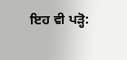ਇਹ ਵੀ ਪੜ੍ਹੋ: